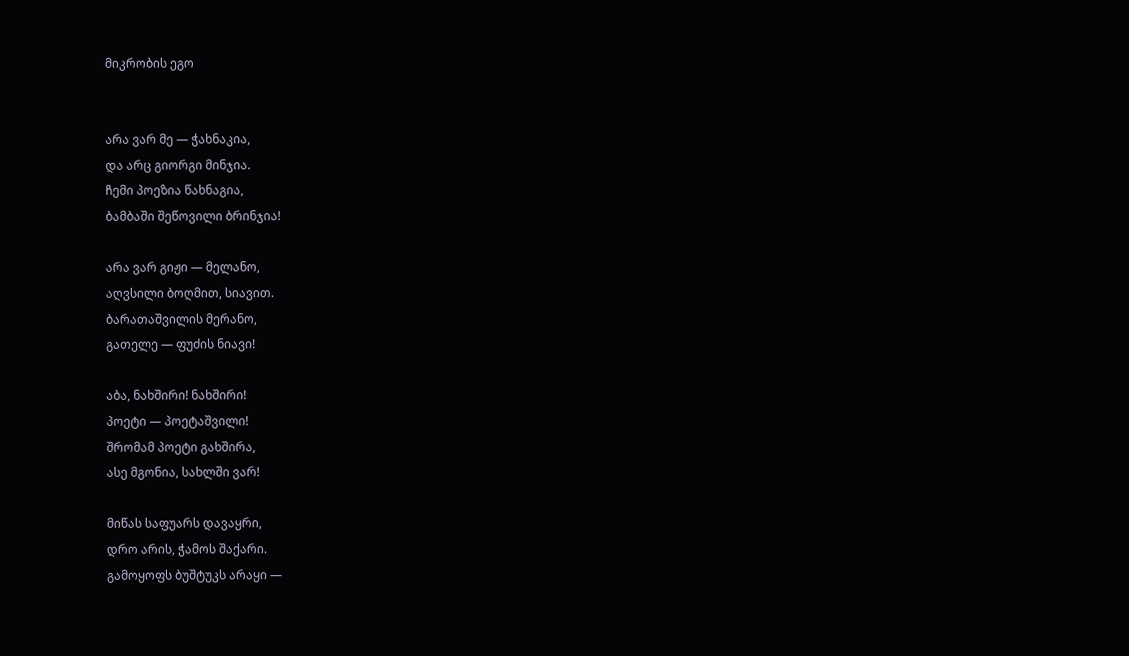მიკრობის ეგო


არა ვარ მე — ჭახნაკია,
და არც გიორგი მინჯია.
ჩემი პოეზია წახნაგია,
ბამბაში შეწოვილი ბრინჯია!

არა ვარ გიჟი — მელანო,
აღვსილი ბოღმით, სიავით.
ბარათაშვილის მერანო,
გათელე — ფუძის ნიავი!

აბა, ნახშირი! ნახშირი!
პოეტი — პოეტაშვილი!
შრომამ პოეტი გახშირა,
ასე მგონია, სახლში ვარ!

მიწას საფუარს დავაყრი,
დრო არის, ჭამოს შაქარი.
გამოყოფს ბუშტუკს არაყი —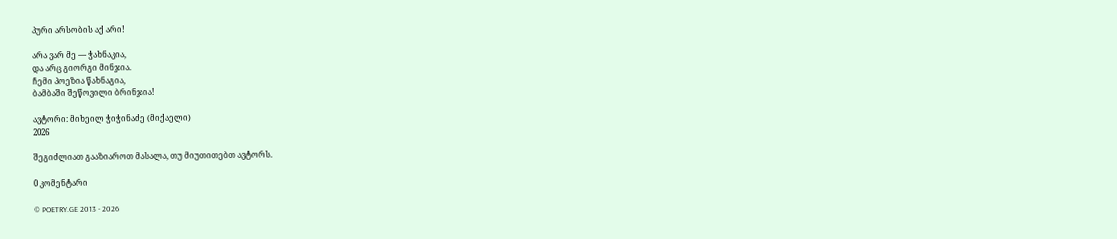პური არსობის აქ არი!

არა ვარ მე — ჭახნაკია,
და არც გიორგი მინჯია.
ჩემი პოეზია წახნაგია,
ბამბაში შეწოვილი ბრინჯია!

ავტორი: მიხეილ ჭიჭინაძე (მიქაელი)
2026

შეგიძლიათ გააზიაროთ მასალა, თუ მიუთითებთ ავტორს.

0 კომენტარი

© POETRY.GE 2013 - 2026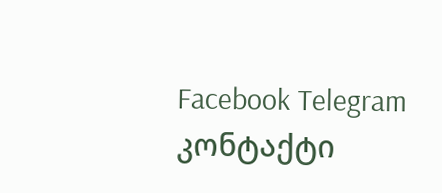Facebook Telegram კონტაქტი